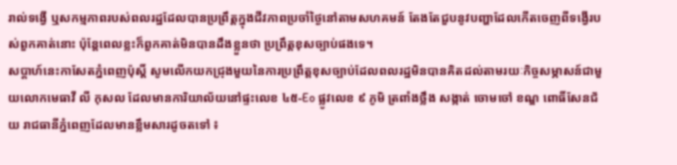រាល់ទង្វើ ឬសកម្មភាពរបស់ពលរដ្ឋដែលបានប្រព្រឹត្តក្នុងជីវភាពប្រចាំថ្ងៃនៅតាមសហគមន៍ តែងតែជួបនូវបញ្ហាដែលកើតចេញពីទង្វើរបស់ពួកគាត់នោះ ប៉ុន្តែពេលខ្លះក៏ពួកគាត់មិនបានដឹងខ្លួនថា ប្រព្រឹត្តខុសច្បាប់ផងទេ។
សប្តាហ៍នេះកាសែតភ្នំពេញប៉ុស្តិ៍ សូមលើកយកជ្រុងមួយនៃការប្រព្រឹត្តខុសច្បាប់ដែលពលរដ្ឋមិនបានគិតដល់តាមរយៈកិច្ចសម្ភាសន៍ជាមួយលោកមេធាវី លី កុសល ដែលមានការិយាល័យនៅផ្ទះលេខ ៤៥-Eo ផ្លូវលេខ ៩ ភូមិ ត្រពាំងថ្លឹង សង្កាត់ ចោមចៅ ខណ្ឌ ពោធិ៍សែនជ័យ រាជធានីភ្នំពេញដែលមានខ្លឹមសារដូចតទៅ ៖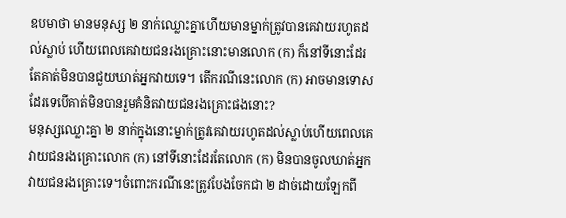ឧបមាថា មានមនុស្ស ២ នាក់ឈ្លោះគ្នាហើយមានម្នាក់ត្រូវបានគេវាយរហូតដល់ស្លាប់ ហើយពេលគេវាយជនរងគ្រោះនោះមានលោក (ក) ក៏នៅទីនោះដែរ តែគាត់មិនបានជួយឃាត់អ្នកវាយទេ។ តើករណីនេះលោក (ក) អាចមានទោសដែរទេបើគាត់មិនបានរួមគំនិតវាយជនរងគ្រោះផងនោះ?
មនុស្សឈ្លោះគ្នា ២ នាក់ក្នុងនោះម្នាក់ត្រូវគេវាយរហូតដល់ស្លាប់ហើយពេលគេវាយជនរងគ្រោះលោក (ក) នៅទីនោះដែរតែលោក (ក) មិនបានចូលឃាត់អ្នកវាយជនរងគ្រោះទេ។ចំពោះករណីនេះត្រូវបែងចែកជា ២ ដាច់ដោយឡែកពី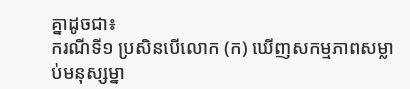គ្នាដូចជា៖
ករណីទី១ ប្រសិនបើលោក (ក) ឃើញសកម្មភាពសម្លាប់មនុស្សម្នា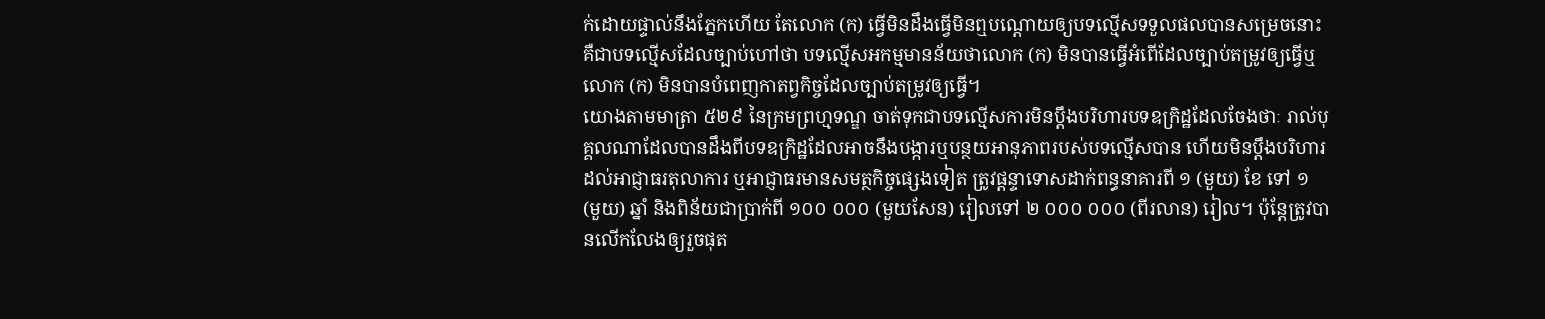ក់ដោយផ្ទាល់នឹងភ្នែកហើយ តែលោក (ក) ធ្វើមិនដឹងធ្វើមិនឮបណ្តោយឲ្យបទល្មើសទទួលផលបានសម្រេចនោះ គឺជាបទល្មើសដែលច្បាប់ហៅថា បទល្មើសអកម្មមានន័យថាលោក (ក) មិនបានធ្វើអំពើដែលច្បាប់តម្រូវឲ្យធ្វើឬលោក (ក) មិនបានបំពេញកាតព្វកិច្ចដែលច្បាប់តម្រូវឲ្យធ្វើ។
យោងតាមមាត្រា ៥២៩ នៃក្រមព្រហ្មទណ្ឌ ចាត់ទុកជាបទល្មើសការមិនប្តឹងបរិហារបទឧក្រិដ្ឋដែលចែងថាៈ រាល់បុគ្គលណាដែលបានដឹងពីបទឧក្រិដ្ឋដែលអាចនឹងបង្ការឬបន្ថយអានុភាពរបស់បទល្មើសបាន ហើយមិនប្តឹងបរិហារដល់អាជ្ញាធរតុលាការ ឬអាជ្ញាធរមានសមត្ថកិច្ចផ្សេងទៀត ត្រូវផ្តន្ទាទោសដាក់ពន្ធនាគារពី ១ (មួយ) ខែ ទៅ ១ (មួយ) ឆ្នាំ និងពិន័យជាប្រាក់ពី ១០០ ០០០ (មួយសែន) រៀលទៅ ២ ០០០ ០០០ (ពីរលាន) រៀល។ ប៉ុន្តែត្រូវបានលើកលែងឲ្យរួចផុត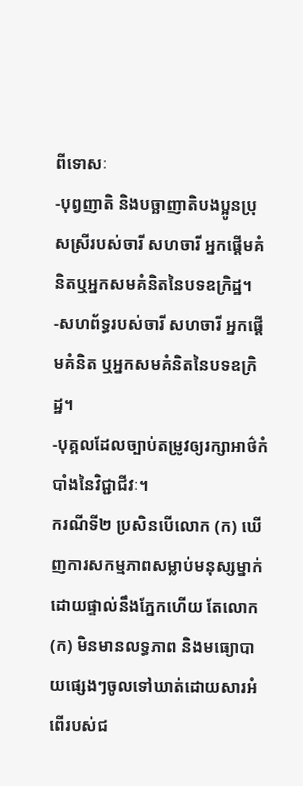ពីទោសៈ
-បុព្វញាតិ និងបច្ឆាញាតិបងប្អូនប្រុសស្រីរបស់ចារី សហចារី អ្នកផ្តើមគំនិតឬអ្នកសមគំនិតនៃបទឧក្រិដ្ឋ។
-សហព័ទ្ធរបស់ចារី សហចារី អ្នកផ្តើមគំនិត ឬអ្នកសមគំនិតនៃបទឧក្រិដ្ឋ។
-បុគ្គលដែលច្បាប់តម្រូវឲ្យរក្សាអាថ៌កំបាំងនៃវិជ្ជាជីវៈ។
ករណីទី២ ប្រសិនបើលោក (ក) ឃើញការសកម្មភាពសម្លាប់មនុស្សម្នាក់ដោយផ្ទាល់នឹងភ្នែកហើយ តែលោក (ក) មិនមានលទ្ធភាព និងមធ្យោបាយផ្សេងៗចូលទៅឃាត់ដោយសារអំពើរបស់ជ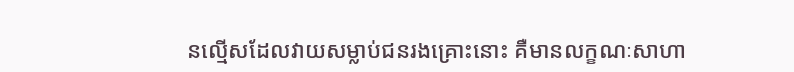នល្មើសដែលវាយសម្លាប់ជនរងគ្រោះនោះ គឺមានលក្ខណៈសាហា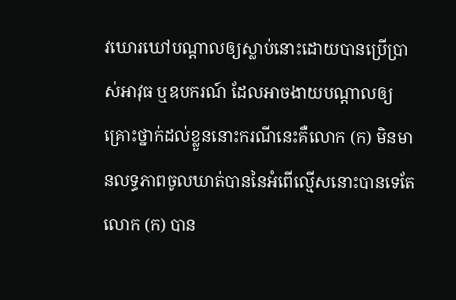វឃោរឃៅបណ្តាលឲ្យស្លាប់នោះដោយបានប្រើប្រាស់អាវុធ ឬឧបករណ៍ ដែលអាចងាយបណ្តាលឲ្យគ្រោះថ្នាក់ដល់ខ្លួននោះករណីនេះគឺលោក (ក) មិនមានលទ្ធភាពចូលឃាត់បាននៃអំពើល្មើសនោះបានទេតែលោក (ក) បាន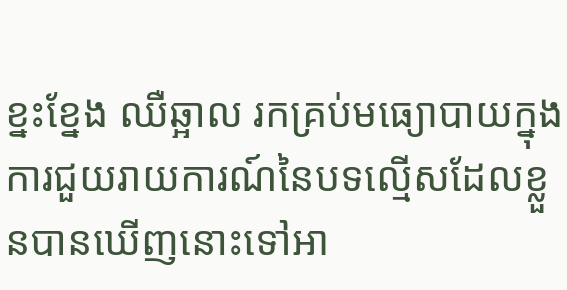ខ្នះខ្នែង ឈឺឆ្អាល រកគ្រប់មធ្យោបាយក្នុងការជួយរាយការណ៍នៃបទល្មើសដែលខ្លួនបានឃើញនោះទៅអា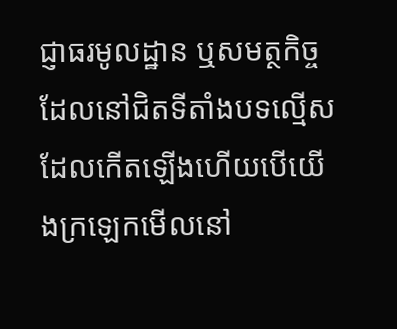ជ្ញាធរមូលដ្ឋាន ឬសមត្ថកិច្ចដែលនៅជិតទីតាំងបទល្មើសដែលកើតឡើងហើយបើយើងក្រឡេកមើលនៅ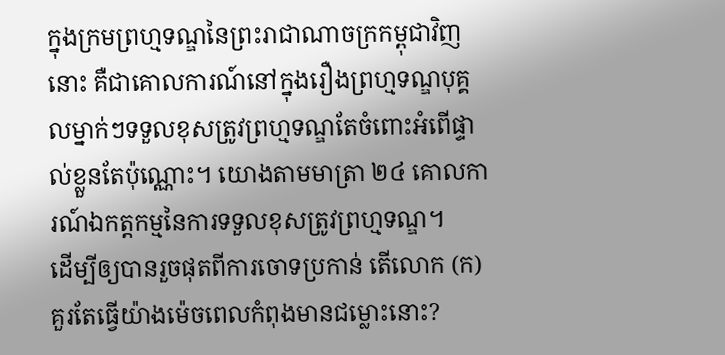ក្នុងក្រមព្រហ្មទណ្ឌនៃព្រះរាជាណាចក្រកម្ពុជាវិញនោះ គឺជាគោលការណ៍នៅក្នុងរឿងព្រហ្មទណ្ឌបុគ្គលម្នាក់ៗទទួលខុសត្រូវព្រហ្មទណ្ឌតែចំពោះអំពើផ្ទាល់ខ្លួនតែប៉ុណ្ណោះ។ យោងតាមមាត្រា ២៤ គោលការណ៍ឯកត្តកម្មនៃការទទួលខុសត្រូវព្រហ្មទណ្ឌ។
ដើម្បីឲ្យបានរួចផុតពីការចោទប្រកាន់ តើលោក (ក) គួរតែធ្វើយ៉ាងម៉េចពេលកំពុងមានជម្លោះនោះ?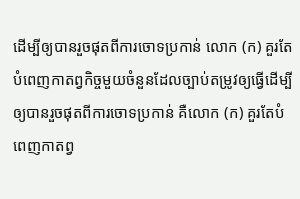ដើម្បីឲ្យបានរួចផុតពីការចោទប្រកាន់ លោក (ក) គួរតែបំពេញកាតព្វកិច្ចមួយចំនួនដែលច្បាប់តម្រូវឲ្យធ្វើដើម្បីឲ្យបានរួចផុតពីការចោទប្រកាន់ គឺលោក (ក) គួរតែបំពេញកាតព្វ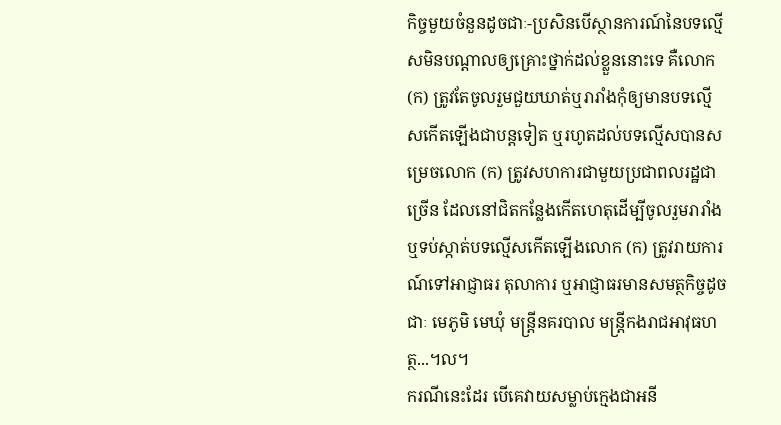កិច្ចមួយចំនួនដូចជាៈ-ប្រសិនបើស្ថានការណ៍នៃបទល្មើសមិនបណ្តាលឲ្យគ្រោះថ្នាក់ដល់ខ្លួននោះទេ គឺលោក (ក) ត្រូវតែចូលរួមជួយឃាត់ឬរារាំងកុំឲ្យមានបទល្មើសកើតឡើងជាបន្តទៀត ឬរហូតដល់បទល្មើសបានសម្រេចលោក (ក) ត្រូវសហការជាមួយប្រជាពលរដ្ឋជាច្រើន ដែលនៅជិតកន្លែងកើតហេតុដើម្បីចូលរួមរារាំង ឬទប់ស្កាត់បទល្មើសកើតឡើងលោក (ក) ត្រូវរាយការណ៍ទៅអាជ្ញាធរ តុលាការ ឬអាជ្ញាធរមានសមត្ថកិច្ចដូចជាៈ មេភូមិ មេឃុំ មន្ត្រីនគរបាល មន្ត្រីកងរាជអាវុធហត្ថ...។ល។
ករណីនេះដែរ បើគេវាយសម្លាប់ក្មេងជាអនី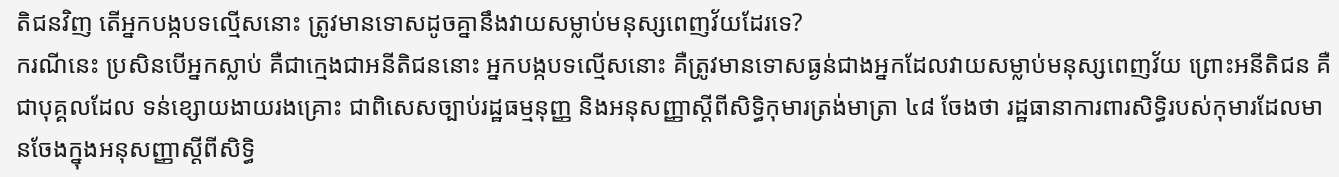តិជនវិញ តើអ្នកបង្កបទល្មើសនោះ ត្រូវមានទោសដូចគ្នានឹងវាយសម្លាប់មនុស្សពេញវ័យដែរទេ?
ករណីនេះ ប្រសិនបើអ្នកស្លាប់ គឺជាក្មេងជាអនីតិជននោះ អ្នកបង្កបទល្មើសនោះ គឺត្រូវមានទោសធ្ងន់ជាងអ្នកដែលវាយសម្លាប់មនុស្សពេញវ័យ ព្រោះអនីតិជន គឺជាបុគ្គលដែល ទន់ខ្សោយងាយរងគ្រោះ ជាពិសេសច្បាប់រដ្ឋធម្មនុញ្ញ និងអនុសញ្ញាស្តីពីសិទ្ធិកុមារត្រង់មាត្រា ៤៨ ចែងថា រដ្ឋធានាការពារសិទ្ធិរបស់កុមារដែលមានចែងក្នុងអនុសញ្ញាស្តីពីសិទ្ធិ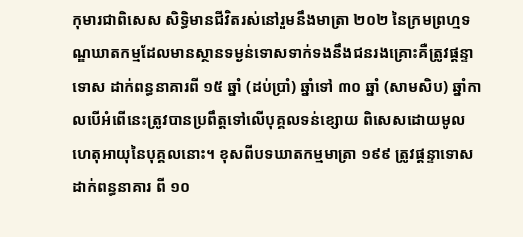កុមារជាពិសេស សិទ្ធិមានជីវិតរស់នៅរួមនឹងមាត្រា ២០២ នៃក្រមព្រហ្មទណ្ឌឃាតកម្មដែលមានស្ថានទម្ងន់ទោសទាក់ទងនឹងជនរងគ្រោះគឺត្រូវផ្តន្ទាទោស ដាក់ពន្ធនាគារពី ១៥ ឆ្នាំ (ដប់ប្រាំ) ឆ្នាំទៅ ៣០ ឆ្នាំ (សាមសិប) ឆ្នាំកាលបើអំពើនេះត្រូវបានប្រពឹត្តទៅលើបុគ្គលទន់ខ្សោយ ពិសេសដោយមូលហេតុអាយុនៃបុគ្គលនោះ។ ខុសពីបទឃាតកម្មមាត្រា ១៩៩ ត្រូវផ្តន្ទាទោសដាក់ពន្ធនាគារ ពី ១០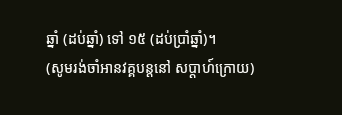ឆ្នាំ (ដប់ឆ្នាំ) ទៅ ១៥ (ដប់ប្រាំឆ្នាំ)។
(សូមរង់ចាំអានវគ្គបន្តនៅ សប្តាហ៍ក្រោយ)